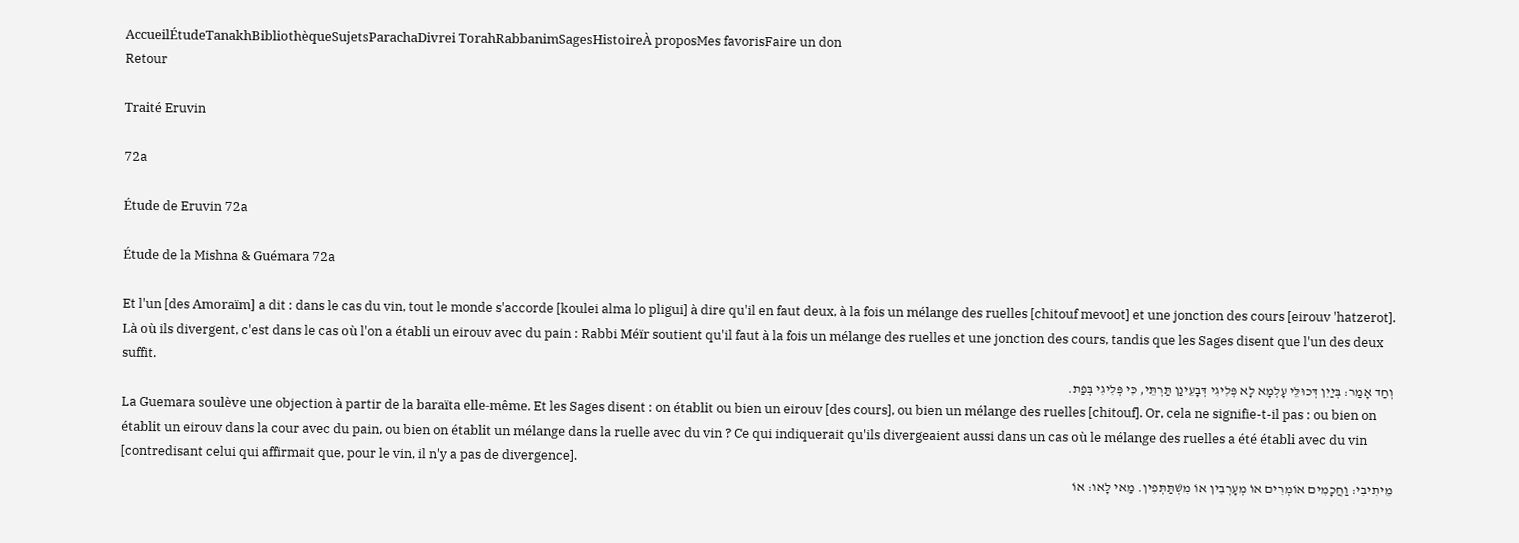AccueilÉtudeTanakhBibliothèqueSujetsParachaDivrei TorahRabbanimSagesHistoireÀ proposMes favorisFaire un don
Retour

Traité Eruvin

72a

Étude de Eruvin 72a

Étude de la Mishna & Guémara 72a

Et l'un [des Amoraïm] a dit : dans le cas du vin, tout le monde s'accorde [koulei alma lo pligui] à dire qu'il en faut deux, à la fois un mélange des ruelles [chitouf mevoot] et une jonction des cours [eirouv 'hatzerot]. Là où ils divergent, c'est dans le cas où l'on a établi un eirouv avec du pain : Rabbi Méïr soutient qu'il faut à la fois un mélange des ruelles et une jonction des cours, tandis que les Sages disent que l'un des deux suffit.
וְחַד אָמַר: בְּיַיִן דְּכוּלֵּי עָלְמָא לָא פְּלִיגִי דְּבָעֵינַן תַּרְתֵּי, כִּי פְּלִיגִי בְּפַת.
La Guemara soulève une objection à partir de la baraïta elle-même. Et les Sages disent : on établit ou bien un eirouv [des cours], ou bien un mélange des ruelles [chitouf]. Or, cela ne signifie-t-il pas : ou bien on établit un eirouv dans la cour avec du pain, ou bien on établit un mélange dans la ruelle avec du vin ? Ce qui indiquerait qu'ils divergeaient aussi dans un cas où le mélange des ruelles a été établi avec du vin [contredisant celui qui affirmait que, pour le vin, il n'y a pas de divergence].
מֵיתִיבִי: וַחֲכָמִים אוֹמְרִים אוֹ מְעָרְבִין אוֹ מִשְׁתַּתְּפִין. מַאי לָאו: אוֹ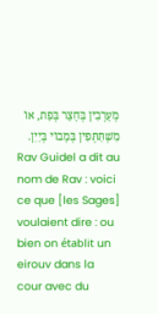מְעָרְבִין בְּחָצֵר בְּפַת, אוֹ מִשְׁתַּתְּפִין בְּמָבוֹי בְּיַיִן.
Rav Guidel a dit au nom de Rav : voici ce que [les Sages] voulaient dire : ou bien on établit un eirouv dans la cour avec du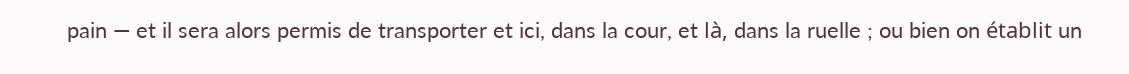pain — et il sera alors permis de transporter et ici, dans la cour, et là, dans la ruelle ; ou bien on établit un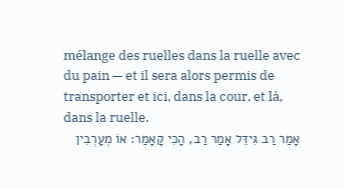mélange des ruelles dans la ruelle avec du pain — et il sera alors permis de transporter et ici, dans la cour, et là, dans la ruelle.
אָמַר רַב גִּידֵּל אָמַר רַב, הָכִי קָאָמַר: אוֹ מְעָרְבִין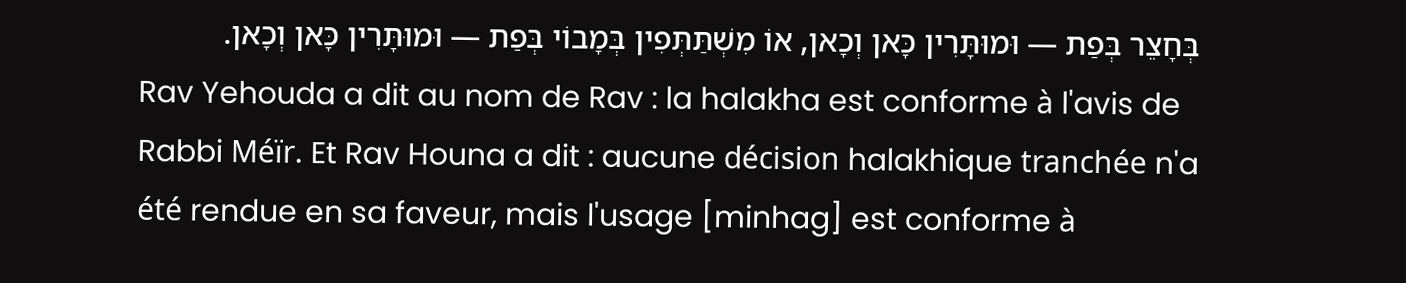בְּחָצֵר בְּפַת — וּמוּתָּרִין כָּאן וְכָאן, אוֹ מִשְׁתַּתְּפִין בְּמָבוֹי בְּפַת — וּמוּתָּרִין כָּאן וְכָאן.
Rav Yehouda a dit au nom de Rav : la halakha est conforme à l'avis de Rabbi Méïr. Et Rav Houna a dit : aucune décision halakhique tranchée n'a été rendue en sa faveur, mais l'usage [minhag] est conforme à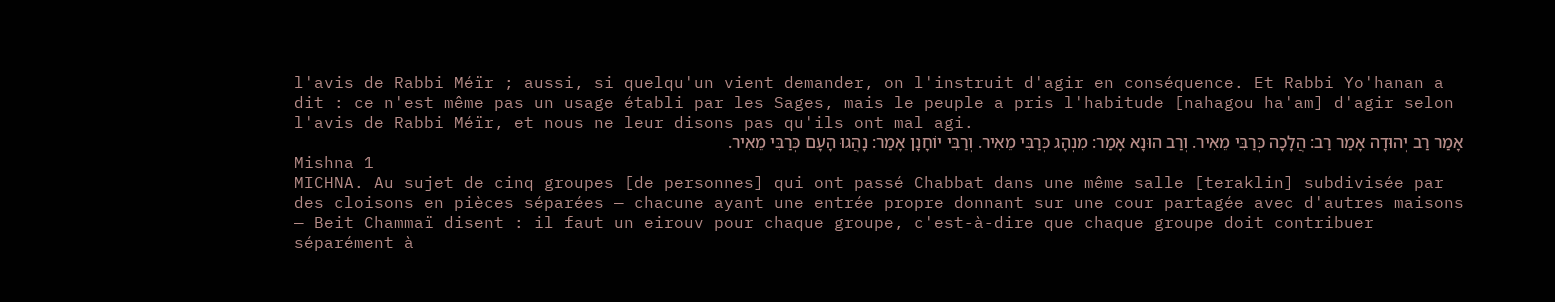l'avis de Rabbi Méïr ; aussi, si quelqu'un vient demander, on l'instruit d'agir en conséquence. Et Rabbi Yo'hanan a dit : ce n'est même pas un usage établi par les Sages, mais le peuple a pris l'habitude [nahagou ha'am] d'agir selon l'avis de Rabbi Méïr, et nous ne leur disons pas qu'ils ont mal agi.
אָמַר רַב יְהוּדָה אָמַר רַב: הֲלָכָה כְּרַבִּי מֵאִיר. וְרַב הוּנָא אָמַר: מִנְהָג כְּרַבִּי מֵאִיר. וְרַבִּי יוֹחָנָן אָמַר: נָהֲגוּ הָעָם כְּרַבִּי מֵאִיר.
Mishna 1
MICHNA. Au sujet de cinq groupes [de personnes] qui ont passé Chabbat dans une même salle [teraklin] subdivisée par des cloisons en pièces séparées — chacune ayant une entrée propre donnant sur une cour partagée avec d'autres maisons — Beit Chammaï disent : il faut un eirouv pour chaque groupe, c'est-à-dire que chaque groupe doit contribuer séparément à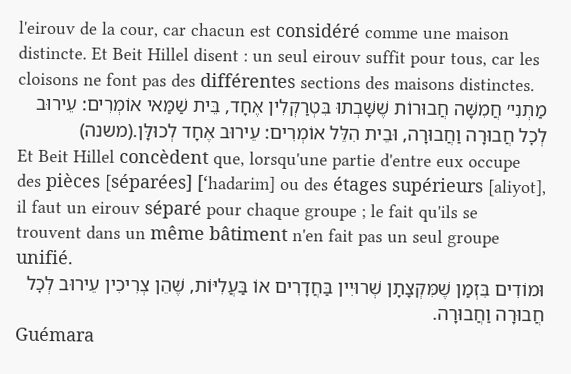l'eirouv de la cour, car chacun est considéré comme une maison distincte. Et Beit Hillel disent : un seul eirouv suffit pour tous, car les cloisons ne font pas des différentes sections des maisons distinctes.
מַתְנִי׳ חֲמִשָּׁה חֲבוּרוֹת שֶׁשָּׁבְתוּ בִּטְרַקְלִין אֶחָד, בֵּית שַׁמַּאי אוֹמְרִים: עֵירוּב לְכׇל חֲבוּרָה וַחֲבוּרָה, וּבֵית הִלֵּל אוֹמְרִים: עֵירוּב אֶחָד לְכוּלָּן.(משנה)
Et Beit Hillel concèdent que, lorsqu'une partie d'entre eux occupe des pièces [séparées] [‘hadarim] ou des étages supérieurs [aliyot], il faut un eirouv séparé pour chaque groupe ; le fait qu'ils se trouvent dans un même bâtiment n'en fait pas un seul groupe unifié.
וּמוֹדִים בִּזְמַן שֶׁמִּקְצָתָן שְׁרוּיִין בַּחֲדָרִים אוֹ בַּעֲלִיּוֹת, שֶׁהֵן צְרִיכִין עֵירוּב לְכׇל חֲבוּרָה וַחֲבוּרָה.
Guémara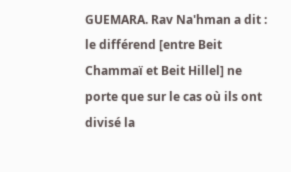GUEMARA. Rav Na'hman a dit : le différend [entre Beit Chammaï et Beit Hillel] ne porte que sur le cas où ils ont divisé la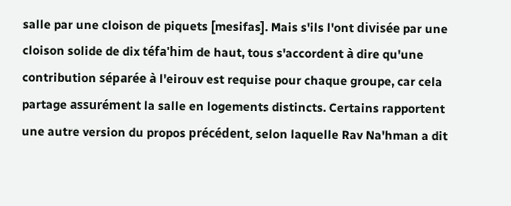salle par une cloison de piquets [mesifas]. Mais s'ils l'ont divisée par une cloison solide de dix téfa'him de haut, tous s'accordent à dire qu'une contribution séparée à l'eirouv est requise pour chaque groupe, car cela partage assurément la salle en logements distincts. Certains rapportent une autre version du propos précédent, selon laquelle Rav Na'hman a dit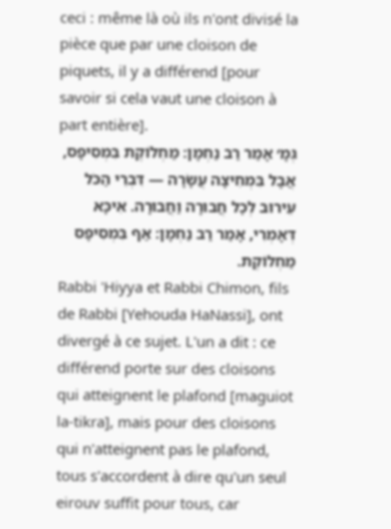ceci : même là où ils n'ont divisé la pièce que par une cloison de piquets, il y a différend [pour savoir si cela vaut une cloison à part entière].
גְּמָ׳ אָמַר רַב נַחְמָן: מַחְלוֹקֶת בִּמְסִיפָס, אֲבָל בִּמְחִיצָה עֲשָׂרָה — דִּבְרֵי הַכֹּל עֵירוּב לְכׇל חֲבוּרָה וַחֲבוּרָה. אִיכָּא דְּאָמְרִי, אָמַר רַב נַחְמָן: אַף בִּמְסִיפָס מַחְלוֹקֶת.
Rabbi 'Hiyya et Rabbi Chimon, fils de Rabbi [Yehouda HaNassi], ont divergé à ce sujet. L'un a dit : ce différend porte sur des cloisons qui atteignent le plafond [maguiot la-tikra], mais pour des cloisons qui n'atteignent pas le plafond, tous s'accordent à dire qu'un seul eirouv suffit pour tous, car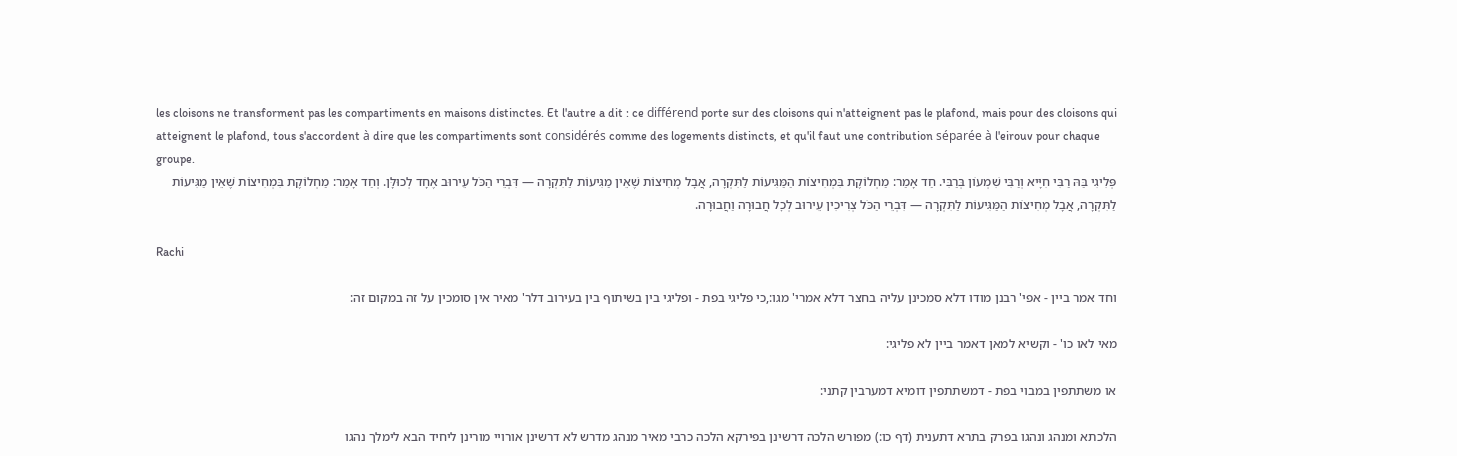les cloisons ne transforment pas les compartiments en maisons distinctes. Et l'autre a dit : ce différend porte sur des cloisons qui n'atteignent pas le plafond, mais pour des cloisons qui atteignent le plafond, tous s'accordent à dire que les compartiments sont considérés comme des logements distincts, et qu'il faut une contribution séparée à l'eirouv pour chaque groupe.
פְּלִיגִי בַּהּ רַבִּי חִיָּיא וְרַבִּי שִׁמְעוֹן בְּרַבִּי. חַד אָמַר: מַחְלוֹקֶת בִּמְחִיצוֹת הַמַּגִּיעוֹת לַתִּקְרָה, אֲבָל מְחִיצוֹת שֶׁאֵין מַגִּיעוֹת לַתִּקְרָה — דִּבְרֵי הַכֹּל עֵירוּב אֶחָד לְכוּלָּן. וְחַד אָמַר: מַחְלוֹקֶת בִּמְחִיצוֹת שֶׁאֵין מַגִּיעוֹת לַתִּקְרָה, אֲבָל מְחִיצוֹת הַמַּגִּיעוֹת לַתִּקְרָה — דִּבְרֵי הַכֹּל צְרִיכִין עֵירוּב לְכׇל חֲבוּרָה וַחֲבוּרָה.

Rachi

וחד אמר ביין - אפי' רבנן מודו דלא סמכינן עליה בחצר דלא אמרי' מגו:,כי פליגי בפת - ופליגי בין בשיתוף בין בעירוב דלר' מאיר אין סומכין על זה במקום זה:

מאי לאו כו' - וקשיא למאן דאמר ביין לא פליגי:

או משתתפין במבוי בפת - דמשתתפין דומיא דמערבין קתני:

הלכתא ומנהג ונהגו בפרק בתרא דתענית (דף כו:) מפורש הלכה דרשינן בפירקא הלכה כרבי מאיר מנהג מדרש לא דרשינן אורויי מורינן ליחיד הבא לימלך נהגו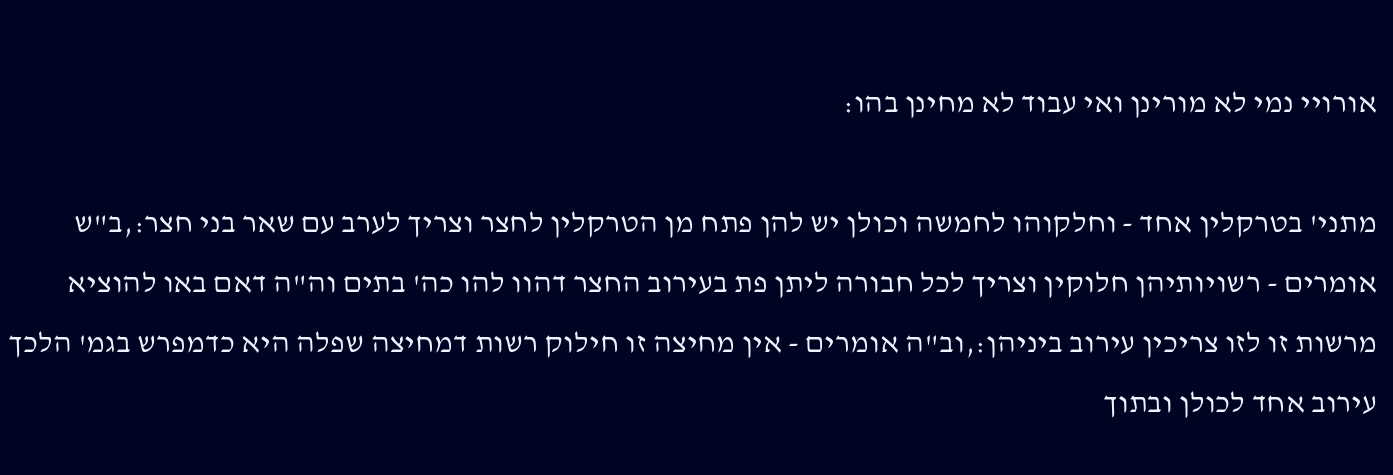אורויי נמי לא מורינן ואי עבוד לא מחינן בהו:

מתני' בטרקלין אחד - וחלקוהו לחמשה וכולן יש להן פתח מן הטרקלין לחצר וצריך לערב עם שאר בני חצר:,ב"ש אומרים - רשויותיהן חלוקין וצריך לכל חבורה ליתן פת בעירוב החצר דהוו להו כה' בתים וה"ה דאם באו להוציא מרשות זו לזו צריכין עירוב ביניהן:,וב"ה אומרים - אין מחיצה זו חילוק רשות דמחיצה שפלה היא כדמפרש בגמ' הלכך עירוב אחד לכולן ובתוך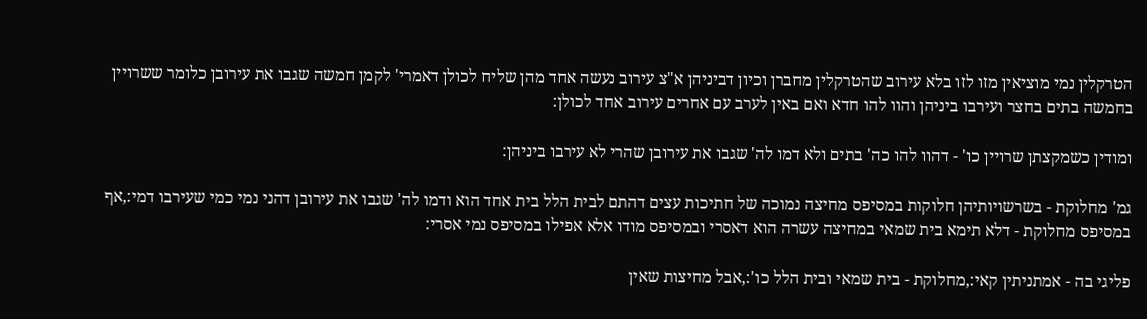הטרקלין נמי מוציאין מזו לזו בלא עירוב שהטרקלין מחברן וכיון דביניהן א"צ עירוב נעשה אחד מהן שליח לכולן דאמרי' לקמן חמשה שגבו את עירובן כלומר ששרויין בחמשה בתים בחצר ועירבו ביניהן והוו להו חדא ואם באין לערב עם אחרים עירוב אחד לכולן:

ומודין כשמקצתן שרויין כו' - דהוו להו כה' בתים ולא דמו לה' שגבו את עירובן שהרי לא עירבו ביניהן:

גמ' מחלוקת - בשרשויותיהן חלוקות במסיפס מחיצה נמוכה של חתיכות עצים דהתם לבית הלל בית אחד הוא ודמו לה' שגבו את עירובן דהני נמי כמי שעירבו דמי:,אף במסיפס מחלוקת - דלא תימא בית שמאי במחיצה עשרה הוא דאסרי ובמסיפס מודו אלא אפילו במסיפס נמי אסרי:

פליגי בה - אמתניתין קאי:,מחלוקת - בית שמאי ובית הלל כו':,אבל מחיצות שאין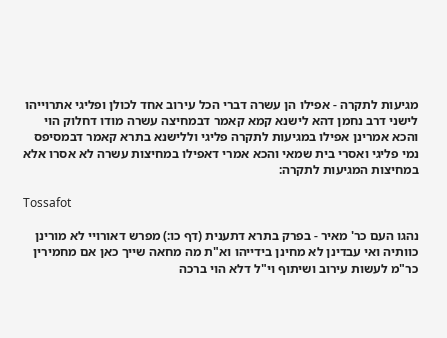מגיעות לתקרה - אפילו הן עשרה דברי הכל עירוב אחד לכולן ופליגי אתרוייהו לישני דרב נחמן דהא לישנא קמא קאמר דבמחיצה עשרה מודו דחלוק הוי והכא אמרינן אפילו במגיעות לתקרה פליגי וללישנא בתרא קאמר דבמסיפס נמי פליגי ואסרי בית שמאי והכא אמרי דאפילו במחיצות עשרה לא אסרו אלא במחיצות המגיעות לתקרה:

Tossafot

נהגו העם כר' מאיר - בפרק בתרא דתענית (דף כו:) מפרש דאורויי לא מורינן כוותיה ואי עבדינן לא מחינן בידייהו וא"ת מה מחאה שייך כאן אם מחמירין כר"מ לעשות עירוב ושיתוף וי"ל דלא הוי ברכה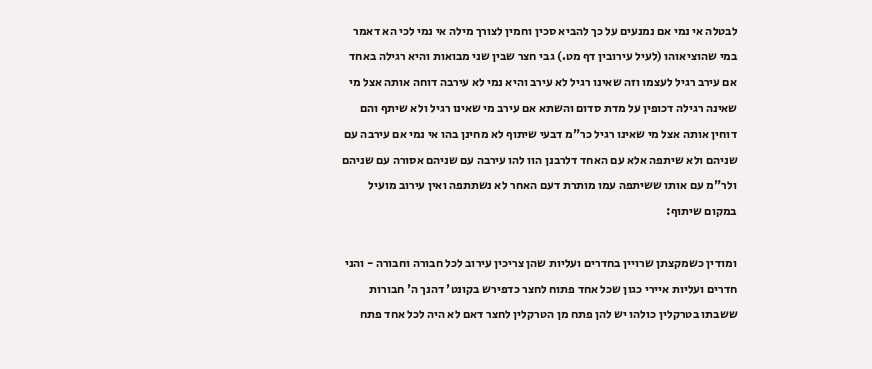לבטלה אי נמי אם נמנעים על כך להביא סכין וחמין לצורך מילה אי נמי לכי הא דאמר במי שהוציאוהו (לעיל עירובין דף מט.) גבי חצר שבין שני מבואות והיא רגילה באחד אם עירב רגיל לעצמו וזה שאינו רגיל לא עירב והיא נמי לא עירבה דוחה אותה אצל מי שאינה רגילה דכופין על מדת סדום והשתא אם עירב מי שאינו רגיל ולא שיתף והם דוחין אותה אצל מי שאינו רגיל כר"מ דבעי שיתוף לא מחינן בהו אי נמי אם עירבה עם שניהם ולא שיתפה אלא עם האחד דלרבנן הוו להו עירבה עם שניהם אסורה עם שניהם ולר"מ עם אותו ששיתפה עמו מותרת דעם האחר לא נשתתפה ואין עירוב מועיל במקום שיתוף:

ומודין כשמקצתן שרויין בחדרים ועליות שהן צריכין עירוב לכל חבורה וחבורה - והני חדרים ועליות איירי כגון שכל אחד פתוח לחצר כדפירש בקונט' דהנך ה' חבורות ששבתו בטרקלין כולהו יש להן פתח מן הטרקלין לחצר דאם לא היה לכל אחד פתח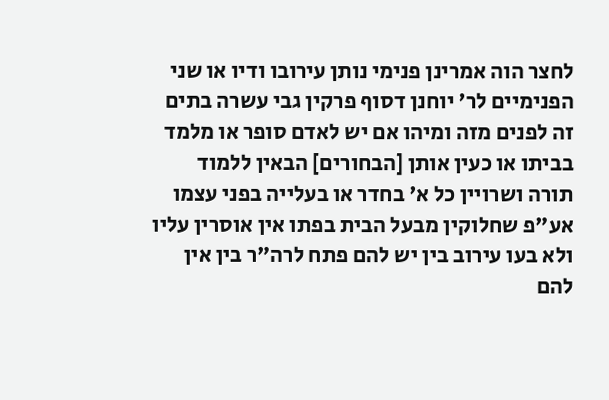לחצר הוה אמרינן פנימי נותן עירובו ודיו או שני הפנימיים לר' יוחנן דסוף פרקין גבי עשרה בתים זה לפנים מזה ומיהו אם יש לאדם סופר או מלמד בביתו או כעין אותן [הבחורים] הבאין ללמוד תורה ושרויין כל א' בחדר או בעלייה בפני עצמו אע"פ שחלוקין מבעל הבית בפתו אין אוסרין עליו ולא בעו עירוב בין יש להם פתח לרה"ר בין אין להם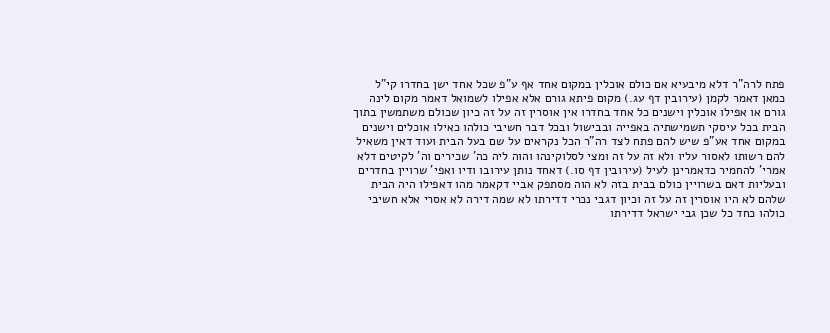פתח לרה"ר דלא מיבעיא אם כולם אוכלין במקום אחד אף ע"פ שכל אחד ישן בחדרו קי"ל כמאן דאמר לקמן (עירובין דף עג.) מקום פיתא גורם אלא אפילו לשמואל דאמר מקום לינה גורם או אפילו אוכלין וישנים כל אחד בחדרו אין אוסרין זה על זה כיון שכולם משתמשין בתוך הבית בכל עיסקי תשמישתיה באפייה ובבישול ובכל דבר חשיבי כולהו כאילו אוכלים וישנים במקום אחד אע"פ שיש להם פתח לצד רה"ר הכל נקראים על שם בעל הבית ועוד דאין משאיל להם רשותו לאסור עליו ולא זה על זה ומצי לסלוקינהו והוה ליה כה' שכירים וה' לקיטים דלא אמרי' להחמיר כדאמרינן לעיל (עירובין דף סו.) דאחד נותן עירובו ודיו ואפי' שרויין בחדרים ובעליות דאם בשרויין כולם בבית בזה לא הוה מסתפק אביי דקאמר מהו דאפילו היה הבית שלהם לא היו אוסרין זה על זה וכיון דגבי נכרי דדירתו לא שמה דירה לא אסרי אלא חשיבי כולהו כחד כל שכן גבי ישראל דדירתו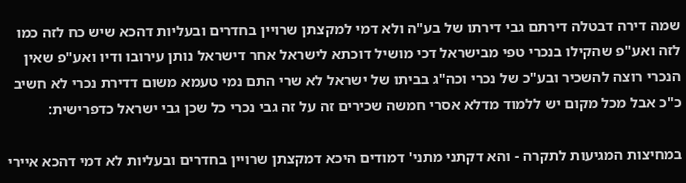שמה דירה דבטלה דירתם גבי דירתו של בע"ה ולא דמי למקצתן שרויין בחדרים ובעליות דהכא שיש כח לזה כמו לזה ואע"פ שהקילו בנכרי טפי מבישראל דכי מושיל דוכתא לישראל אחר דישראל נותן עירובו ודיו ואע"פ שאין הנכרי רוצה להשכיר ובע"כ של נכרי וכה"ג בביתו של ישראל לא שרי התם נמי טעמא משום דדירת נכרי לא חשיב כ"כ אבל מכל מקום יש ללמוד מדלא אסרי חמשה שכירים זה על זה גבי נכרי כל שכן גבי ישראל כדפרישית:

במחיצות המגיעות לתקרה - והא דקתני מתני' דמודים היכא דמקצתן שרויין בחדרים ובעליות לא דמי דהכא איירי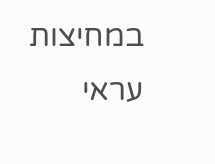במחיצות עראי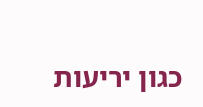כגון יריעות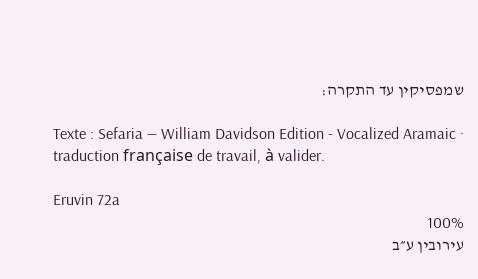שמפסיקין עד התקרה:

Texte : Sefaria — William Davidson Edition - Vocalized Aramaic · traduction française de travail, à valider.

Eruvin 72a
100%
עירובין ע״ב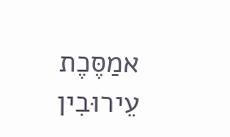אמַסֶּכֶת עֵירוּבִין